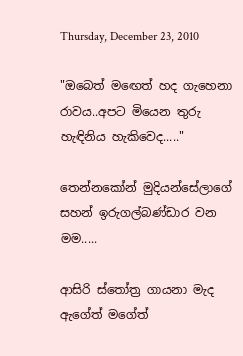Thursday, December 23, 2010

"ඔබෙත් මඟෙත් හද ගැහෙනා රාවය..අපට මියෙන තුරු හැඳිනිය හැකිවෙද....."

තෙන්නකෝන් මුදියන්සේලාගේ සහන් ඉරුගල්බණ්ඩාර වන මම.....

ආසිරි ස්තෝත්‍ර ගායනා මැද ඇගේත් මගේත්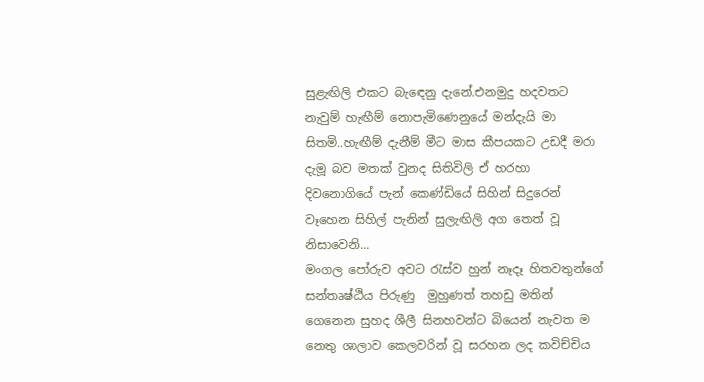සුළැඟිලි එකට බැඳෙනු දැනේ.එනමුදු හදවතට නැවුම් හැඟීම් නොපැමිණෙනුයේ මන්දැයි මා සිතමි..හැඟීම් දැනීම් මීට මාස කීපයකට උඩදී මරා දැමූ බව මතක් වුනද සිතිවිලි ඒ හරහා දිවනොගියේ පැන් කෙණ්ඩියේ සිහින් සිදුරෙන් වෑහෙන සිහිල් පැනින් සුලැඟිලි අග තෙත් වූ නිසාවෙනි...
මංගල පෝරුව අවට රැස්ව හුන් නෑදෑ හිතවතුන්ගේ සන්තෘෂ්ඨිය පිරුණු  මුහුණත් තහඩු මතින් ගෙනෙන සුහද ශීලී සිනහවන්ට බියෙන් නැවත ම නෙතු ශාලාව කෙලවරින් වූ සරහන ලද කවිච්චිය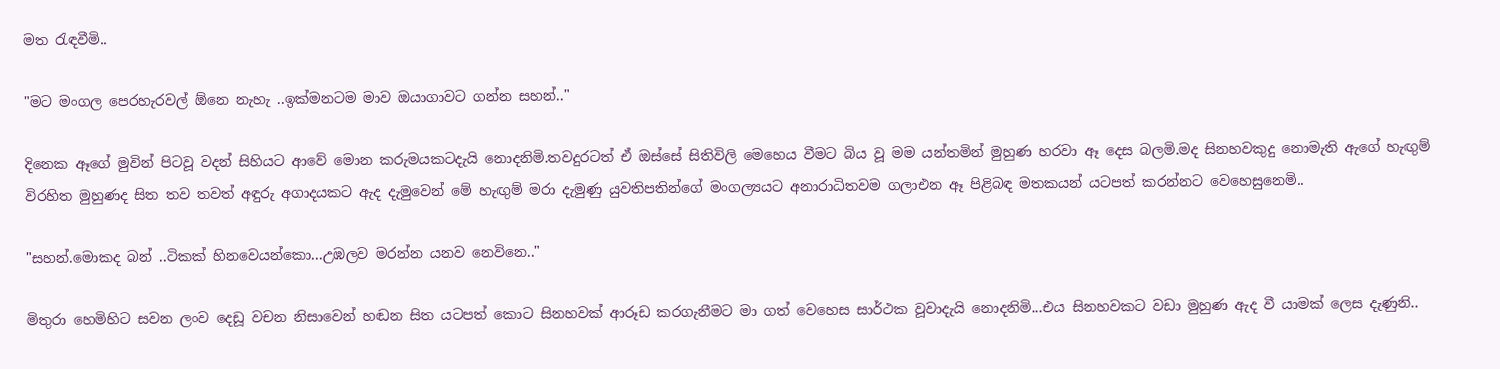මත රැඳවීමි..

"මට මංගල පෙරහැරවල් ඕනෙ නැහැ ..ඉක්මනටම මාව ඔයාගාවට ගන්න සහන්.."

දිනෙක ඈගේ මුවින් පිටවූ වදන් සිහියට ආවේ මොන කරුමයකටදැයි නොදනිමි.තවදුරටත් ඒ ඔස්සේ සිතිවිලි මෙහෙය වීමට බිය වූ මම යන්තමින් මුහුණ හරවා ඈ දෙස බලමි.මද සිනහවකුදු නොමැති ඇගේ හැඟුම් විරහිත මුහුණද සිත තව තවත් අඳුරු අගාදයකට ඇද දැමුවෙන් මේ හැඟුම් මරා දැමුණු යුවතිපතින්ගේ මංගල්‍යයට අනාරාධිතවම ගලාඑන ඈ පිළිබඳ මතකයන් යටපත් කරන්නට වෙහෙසුනෙමි..

"සහන්.මොකද බන් ..ටිකක් හිනවෙයන්කො...උඹලව මරන්න යනව නෙවිනෙ.."

මිතුරා හෙමිහිට සවන ලංව දෙඩූ වචන නිසාවෙන් හඬන සිත යටපත් කොට සිනහවක් ආරූඩ කරගැනීමට මා ගත් වෙහෙස සාර්ථක වූවාදැයි නොදනිමි...එය සිනහවකට වඩා මුහුණ ඇද වී යාමක් ලෙස දැණුනි..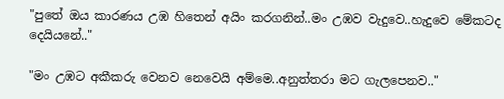"පුතේ ඔය කාරණය උඹ හිතෙන් අයිං කරගනින්..මං උඹව වැදුවෙ..හැදුවෙ මේකටද දෙයියනේ.."

"මං උඹට අකීකරු වෙනව නෙවෙයි අම්මෙ..අනුත්තරා මට ගැලපෙනව.."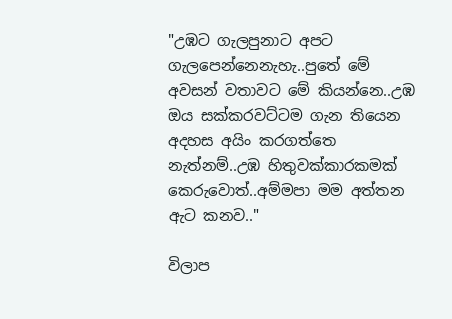"උඹට ගැලපුනාට අපට ගැලපෙන්නෙනැහැ..පුතේ මේ අවසන් වතාවට මේ කියන්නෙ..උඹ ඔය සක්කරවට්ටම ගැන තියෙන අදහස අයිං කරගත්තෙ නැත්නම්..උඹ හිතුවක්කාරකමක් කෙරුවොත්..අම්මපා මම අත්තන ඇට කනව.."

විලාප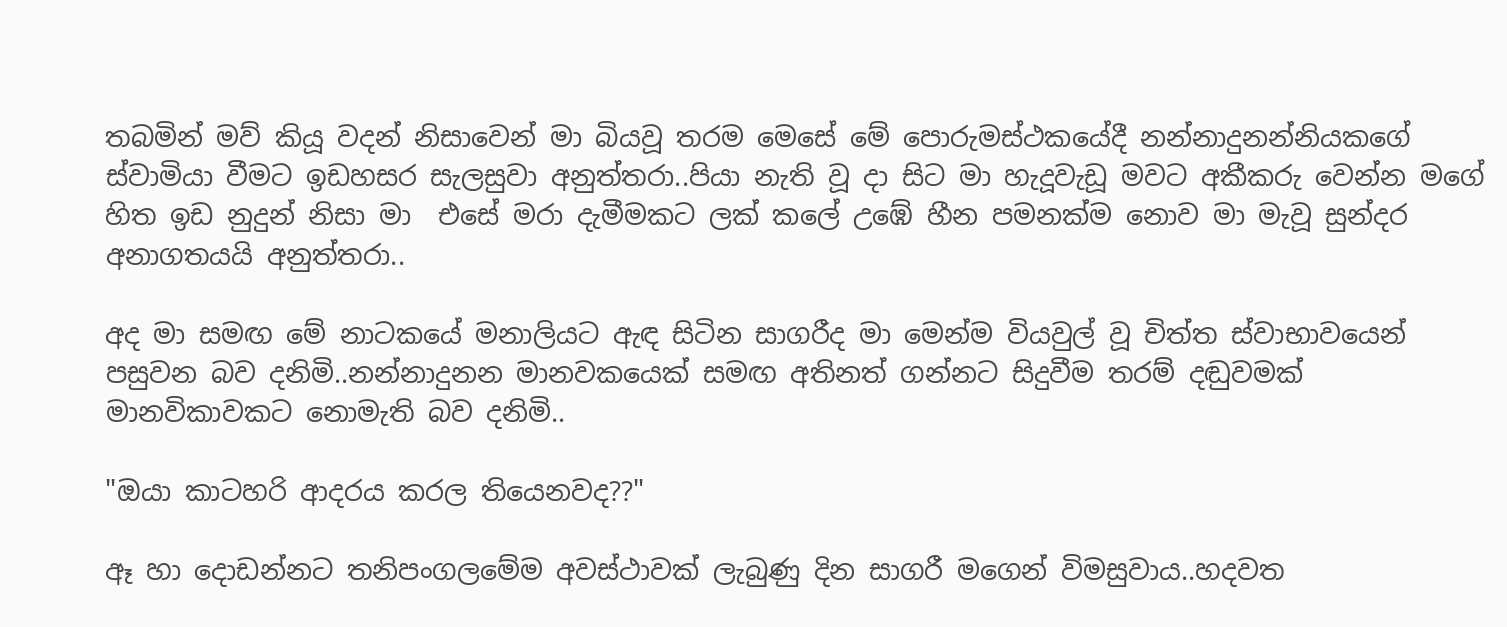තබමින් මව් කියූ වදන් නිසාවෙන් මා බියවූ තරම මෙසේ මේ පොරුමස්ථකයේදී නන්නාදුනන්නියකගේ ස්වාමියා වීමට ඉඩහසර සැලසුවා අනුත්තරා..පියා නැති වූ දා සිට මා හැදූවැඩූ මවට අකීකරු වෙන්න මගේ හිත ඉඩ නුදුන් නිසා මා  එසේ මරා දැමීමකට ලක් කලේ උඹේ හීන පමනක්ම නොව මා මැවූ සුන්දර අනාගතයයි අනුත්තරා..

අද මා සමඟ මේ නාටකයේ මනාලියට ඇඳ සිටින සාගරීද මා මෙන්ම වියවුල් වූ චිත්ත ස්වාභාවයෙන් පසුවන බව දනිමි..නන්නාදුනන මානවකයෙක් සමඟ අතිනත් ගන්නට සිදුවීම තරම් දඬුවමක් මානවිකාවකට නොමැති බව දනිමි..

"ඔයා කාටහරි ආදරය කරල තියෙනවද??"

ඈ හා දොඩන්නට තනිපංගලමේම අවස්ථාවක් ලැබුණු දින සාගරී මගෙන් විමසුවාය..හදවත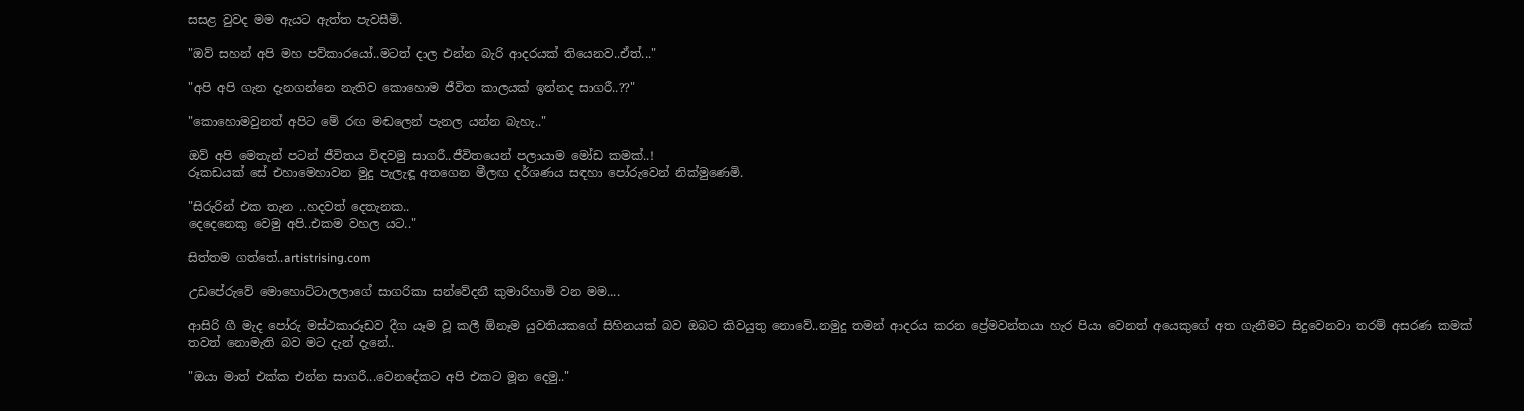සසළ වුවද මම ඇයට ඇත්ත පැවසීමි.

"ඔව් සහන් අපි මහ පව්කාරයෝ..මටත් දාල එන්න බැරි ආදරයක් තියෙනව..ඒත්..."

"අපි අපි ගැන දැනගන්නෙ නැතිව කොහොම ජීවිත කාලයක් ඉන්නද සාගරී..??"

"කොහොමවුනත් අපිට මේ රඟ මඬලෙන් පැනල යන්න බැහැ.."

ඔව් අපි මෙතැන් පටන් ජීවිතය විඳවමු සාගරී..ජීවිතයෙන් පලායාම මෝඩ කමක්..!
රූකඩයක් සේ එහාමෙහාවන මුදු පැලැඳූ අතගෙන මීලඟ දර්ශණය සඳහා පෝරුවෙන් නික්මුණෙමි.

"සිරුරින් එක තැන ..හදවත් දෙතැනක..
දෙදෙනෙකු වෙමු අපි..එකම වහල යට.."

සිත්තම ගත්තේ..artistrising.com

උඩපේරුවේ මොහොට්ටාලලාගේ සාගරිකා සන්වේදනී කුමාරිහාමි වන මම....

ආසිරි ගී මැද පෝරු මස්ථකාරූඩව දීග යෑම වූ කලී ඕනෑම යුවතියකගේ සිහිනයක් බව ඔබට කිවයුතු නොවේ..නමුදු තමන් ආදරය කරන ප්‍රේමවන්තයා හැර පියා වෙනත් අයෙකුගේ අත ගැනීමට සිදුවෙනවා තරම් අසරණ කමක් තවත් නොමැති බව මට දැන් දැනේ..

"ඔයා මාත් එක්ක එන්න සාගරී...වෙනදේකට අපි එකට මූන දෙමු.."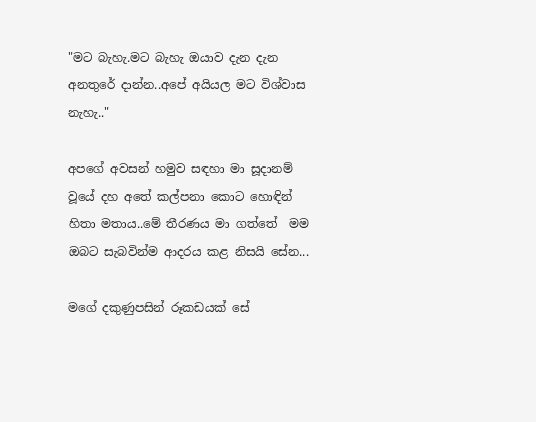"මට බැහැ.මට බැහැ ඔයාව දැන දැන අනතුරේ දාන්න..අපේ අයියල මට විශ්වාස නැහැ.."

අපගේ අවසන් හමුව සඳහා මා සූදානම් වූයේ දහ අතේ කල්පනා කොට හොඳින් හිතා මතාය..මේ තීරණය මා ගත්තේ  මම ඔබට සැබවින්ම ආදරය කළ නිසයි සේන...

මගේ දකුණුපසින් රූකඩයක් සේ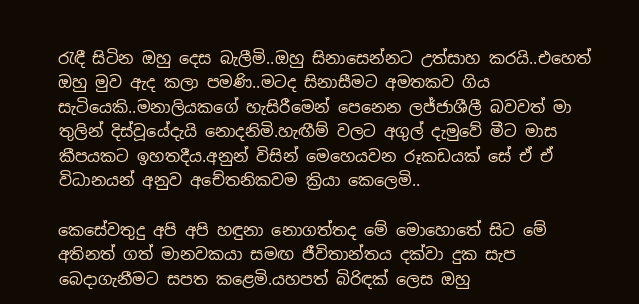රැඳී සිටින ඔහු දෙස බැලීමි..ඔහු සිනාසෙන්නට උත්සාහ කරයි..එහෙත් ඔහු මුව ඇද කලා පමණි..මටද සිනාසීමට අමතකව ගිය සැටියෙකි..මනාලියකගේ හැසිරීමෙන් පෙනෙන ලජ්ජාශීලී බවවත් මා තුලින් දිස්වූයේදැයි නොදනිමි.හැඟීම් වලට අගුල් දැමුවේ මීට මාස කීපයකට ඉහතදීය.අනුන් විසින් මෙහෙයවන රූකඩයක් සේ ඒ ඒ විධානයන් අනුව අචේතනිකවම ක්‍රියා කෙලෙමි..

කෙසේවතුදු අපි අපි හඳුනා නොගත්තද මේ මොහොතේ සිට මේ අතිනත් ගත් මානවකයා සමඟ ජීවිතාන්තය දක්වා දුක සැප බෙදාගැනීමට සපත කළෙමි.යහපත් බිරිඳක් ලෙස ඔහු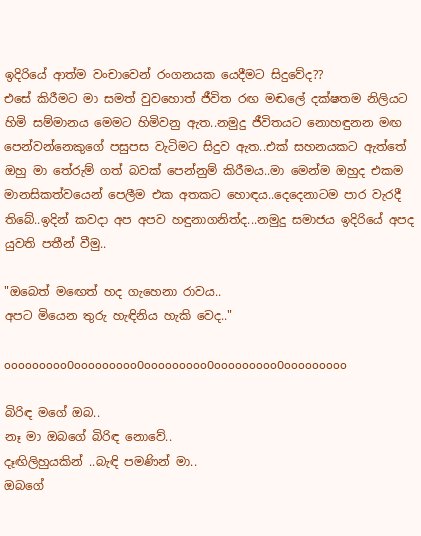ඉදිරියේ ආත්ම වංචාවෙන් රංගනයක යෙදීමට සිදුවේද??
එසේ කිරීමට මා සමත් වුවහොත් ජීවිත රඟ මඬලේ දක්ෂතම නිලියට හිමි සම්මානය මෙමට හිමිවනු ඇත..නමුදු ජීවිතයට නොහඳුනන මඟ පෙන්වන්නෙකුගේ පසුපස වැටිමට සිදුව ඇත..එක් සහනයකට ඇත්තේ ඔහු මා තේරුම් ගත් බවක් පෙන්නුම් කිරීමය..මා මෙන්ම ඔහුද එකම මානසිකත්වයෙන් පෙලීම එක අතකට හොඳය..දෙදෙනාටම පාර වැරදී තිබේ..ඉදින් කවදා අප අපව හඳුනාගනිත්ද...නමුදු සමාජය ඉදිරියේ අපද යුවති පතීන් වීමු..

"ඔබෙත් මඟෙත් හද ගැහෙනා රාවය..
අපට මියෙන තුරු හැඳිනිය හැකි වෙද.."

ooooooooo0ooooooooo0ooooooooo0ooooooooo0ooooooooo

බිරිඳ මගේ ඔබ..
නෑ මා ඔබගේ බිරිඳ නොවේ..
දෑඟිලිහුයකින් ..බැඳි පමණින් මා..
ඔබගේ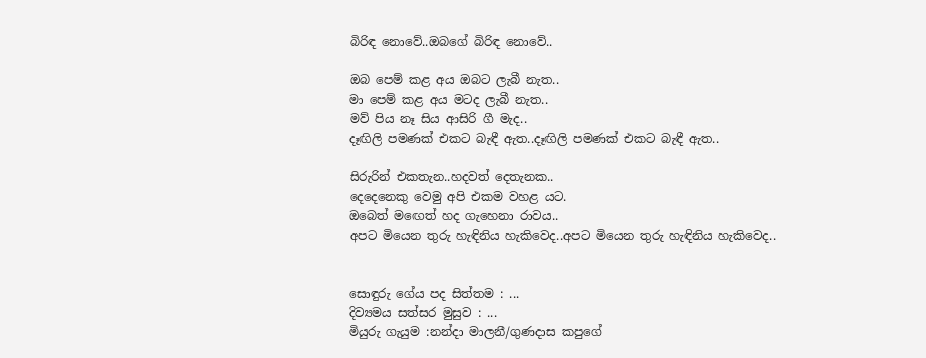බිරිඳ නොවේ..ඔබගේ බිරිඳ නොවේ..

ඔබ පෙම් කළ අය ඔබට ලැබී නැත..
මා පෙම් කළ අය මටද ලැබී නැත..
මව් පිය නෑ සිය ආසිරි ගී මැද..
දෑඟිලි පමණක් එකට බැඳී ඇත..දෑඟිලි පමණක් එකට බැඳී ඇත..

සිරුරින් එකතැන..හදවත් දෙතැනක..
දෙදෙනෙකු වෙමු අපි එකම වහළ යට.
ඔබෙත් මඟෙත් හද ගැහෙනා රාවය..
අපට මියෙන තුරු හැඳිනිය හැකිවෙද..අපට මියෙන තුරු හැඳිනිය හැකිවෙද..


සොඳුරු ගේය පද සිත්තම : ...
දිව්‍යමය සත්සර මුසුව : ...
මියුරු ගැයුම :නන්දා මාලනී/ගුණදාස කපුගේ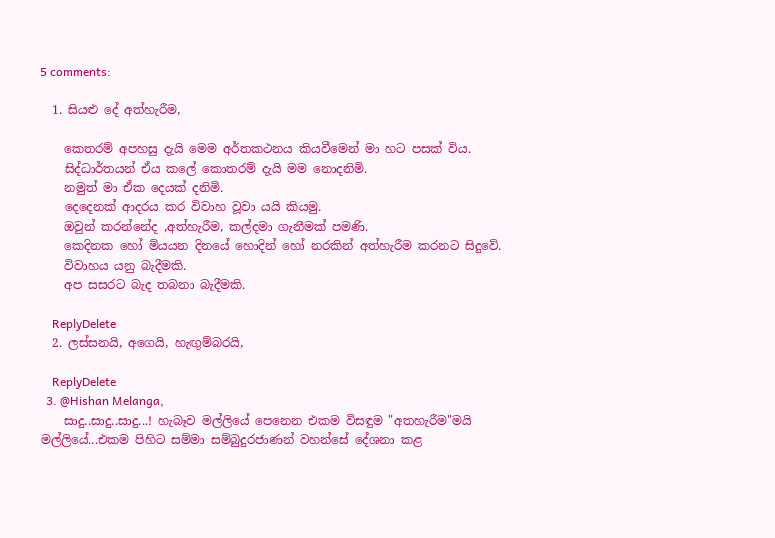5 comments:

  1. සියළු දේ අත්හැරීම,

    කෙතරම් අපහසු දැයි මෙම අර්තකථනය කියවීමෙන් මා හට පසක් විය.
    සිද්ධාර්තයන් ඒය කලේ කොතරම් දැයි මම නොදනිමි.
    නමුත් මා ඒක දෙයක් දනිමි.
    දෙදෙනක් ආදරය කර විවාහ වූවා යයි කියමු.
    ඔවුන් කරන්නේද ,අත්හැරීම, කල්දමා ගැනීමක් පමණි.
    කෙදිනක හෝ මියයන දිනයේ හොදින් හෝ නරකින් අත්හැරීම කරනට සිදුවේ.
    විවාහය යනු බැදීමකි.
    අප සසරට බැද තබනා බැදීමකි.

    ReplyDelete
  2. ලස්සනයි, අගෙයි, හැඟුම්බරයි,

    ReplyDelete
  3. @Hishan Melanga,
    සාදු..සාදු..සාදු...! හැබෑව මල්ලියේ පෙනෙන එකම විසඳුම "අතහැරීම"මයි මල්ලියේ...එකම පිහිට සම්මා සම්බුදුරජාණන් වහන්සේ දේශනා කළ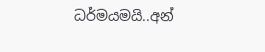ධර්මයමයි..අන්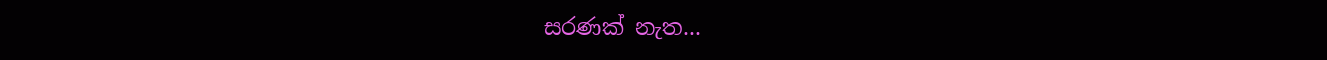සරණක් නැත...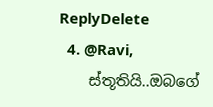ReplyDelete
  4. @Ravi,
    ස්තූතියි..ඔබගේ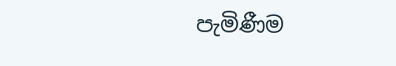පැමිණීම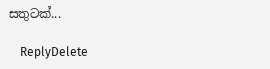සතුටක්...

    ReplyDelete